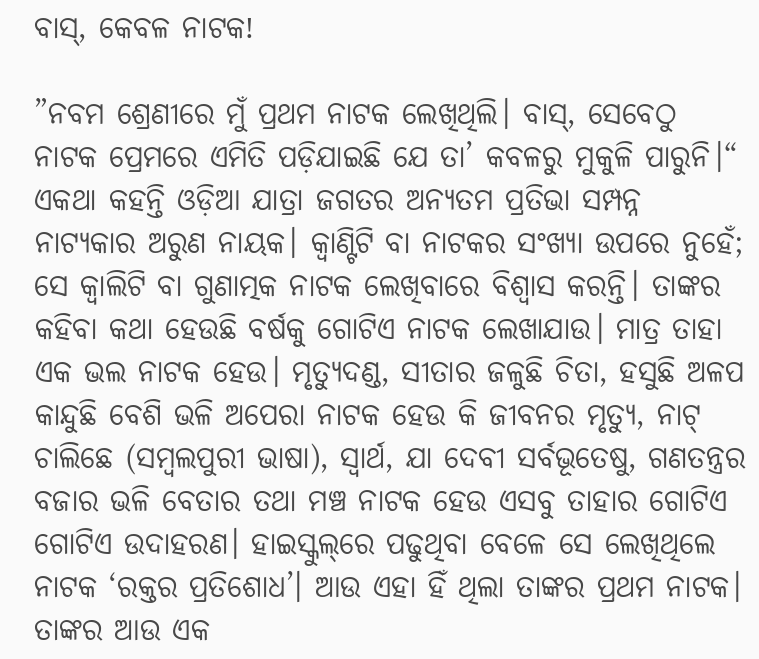ବାସ୍‌, କେବଳ ନାଟକ!

”ନବମ ଶ୍ରେଣୀରେ ମୁଁ ପ୍ରଥମ ନାଟକ ଲେଖିଥିଲି। ବାସ୍‌, ସେବେଠୁ ନାଟକ ପ୍ରେମରେ ଏମିତି ପଡ଼ିଯାଇଛି ଯେ ତା’ କବଳରୁ ମୁକୁଳି ପାରୁନି।“ ଏକଥା କହନ୍ତି ଓଡ଼ିଆ ଯାତ୍ରା ଜଗତର ଅନ୍ୟତମ ପ୍ରତିଭା ସମ୍ପନ୍ନ ନାଟ୍ୟକାର ଅରୁଣ ନାୟକ। କ୍ୱାଣ୍ଟିଟି ବା ନାଟକର ସଂଖ୍ୟା ଉପରେ ନୁହେଁ; ସେ କ୍ୱାଲିଟି ବା ଗୁଣାତ୍ମକ ନାଟକ ଲେଖିବାରେ ବିଶ୍ୱାସ କରନ୍ତି। ତାଙ୍କର କହିବା କଥା ହେଉଛି ବର୍ଷକୁ ଗୋଟିଏ ନାଟକ ଲେଖାଯାଉ। ମାତ୍ର ତାହା ଏକ ଭଲ ନାଟକ ହେଉ। ମୃତ୍ୟୁଦଣ୍ଡ, ସୀତାର ଜଳୁଛି ଚିତା, ହସୁଛି ଅଳପ କାନ୍ଦୁଛି ବେଶି ଭଳି ଅପେରା ନାଟକ ହେଉ କି ଜୀବନର ମୃତ୍ୟୁ, ନାଟ୍‌ ଚାଲିଛେ (ସମ୍ବଲପୁରୀ ଭାଷା), ସ୍ବାର୍ଥ, ଯା ଦେବୀ ସର୍ବଭୂତେଷୁ, ଗଣତନ୍ତ୍ରର ବଜାର ଭଳି ବେତାର ତଥା ମଞ୍ଚ ନାଟକ ହେଉ ଏସବୁ ତାହାର ଗୋଟିଏ ଗୋଟିଏ ଉଦାହରଣ। ହାଇସ୍କୁଲ୍‌ରେ ପଢୁଥିବା ବେଳେ ସେ ଲେଖିଥିଲେ ନାଟକ ‘ରକ୍ତର ପ୍ରତିଶୋଧ’। ଆଉ ଏହା ହିଁ ଥିଲା ତାଙ୍କର ପ୍ରଥମ ନାଟକ। ତାଙ୍କର ଆଉ ଏକ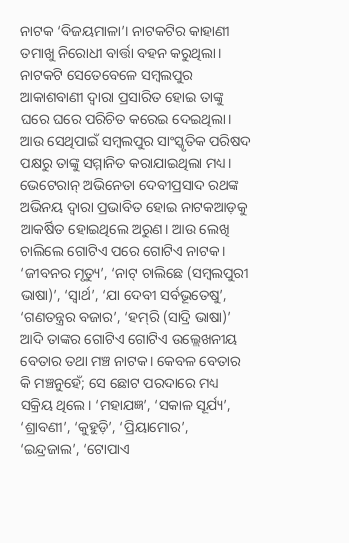ନାଟକ ‘ବିଜୟମାଳା’। ନାଟକଟିର କାହାଣୀ ତମାଖୁ ନିରୋଧୀ ବାର୍ତ୍ତା ବହନ କରୁଥିଲା। ନାଟକଟି ସେତେବେଳେ ସମ୍ବଲପୁର ଆକାଶବାଣୀ ଦ୍ୱାରା ପ୍ରସାରିତ ହୋଇ ତାଙ୍କୁ ଘରେ ଘରେ ପରିଚିତ କରେଇ ଦେଇଥିଲା। ଆଉ ସେଥିପାଇଁ ସମ୍ବଲପୁର ସାଂସ୍କୃତିକ ପରିଷଦ ପକ୍ଷରୁ ତାଙ୍କୁ ସମ୍ମାନିତ କରାଯାଇଥିଲା ମଧ୍ୟ। ଭେଟେରାନ୍‌ ଅଭିନେତା ଦେବୀପ୍ରସାଦ ରଥଙ୍କ ଅଭିନୟ ଦ୍ୱାରା ପ୍ରଭାବିତ ହୋଇ ନାଟକଆଡ଼କୁ ଆକର୍ଷିତ ହୋଇଥିଲେ ଅରୁଣ। ଆଉ ଲେଖି ଚାଲିଲେ ଗୋଟିଏ ପରେ ଗୋଟିଏ ନାଟକ। ‘ଜୀବନର ମୃତ୍ୟୁ’, ‘ନାଟ୍‌ ଚାଲିଛେ (ସମ୍ବଲପୁରୀ ଭାଷା)’, ‘ସ୍ବାର୍ଥ’, ‘ଯା ଦେବୀ ସର୍ବଭୂତେଷୁ’, ‘ଗଣତନ୍ତ୍ରର ବଜାର’, ‘ହମ୍‌ରି (ସାଦ୍ରି ଭାଷା)’ ଆଦି ତାଙ୍କର ଗୋଟିଏ ଗୋଟିଏ ଉଲ୍ଲେଖନୀୟ ବେତାର ତଥା ମଞ୍ଚ ନାଟକ। କେବଳ ବେତାର କି ମଞ୍ଚନୁହେଁ; ସେ ଛୋଟ ପରଦାରେ ମଧ୍ୟ ସକ୍ରିୟ ଥିଲେ। ‘ମହାଯଜ୍ଞ’, ‘ସକାଳ ସୂର୍ଯ୍ୟ’, ‘ଶ୍ରାବଣୀ’, ‘କୁହୁଡ଼ି’, ‘ପ୍ରିୟାମୋର’, ‘ଇନ୍ଦ୍ରଜାଲ’, ‘ଟୋପାଏ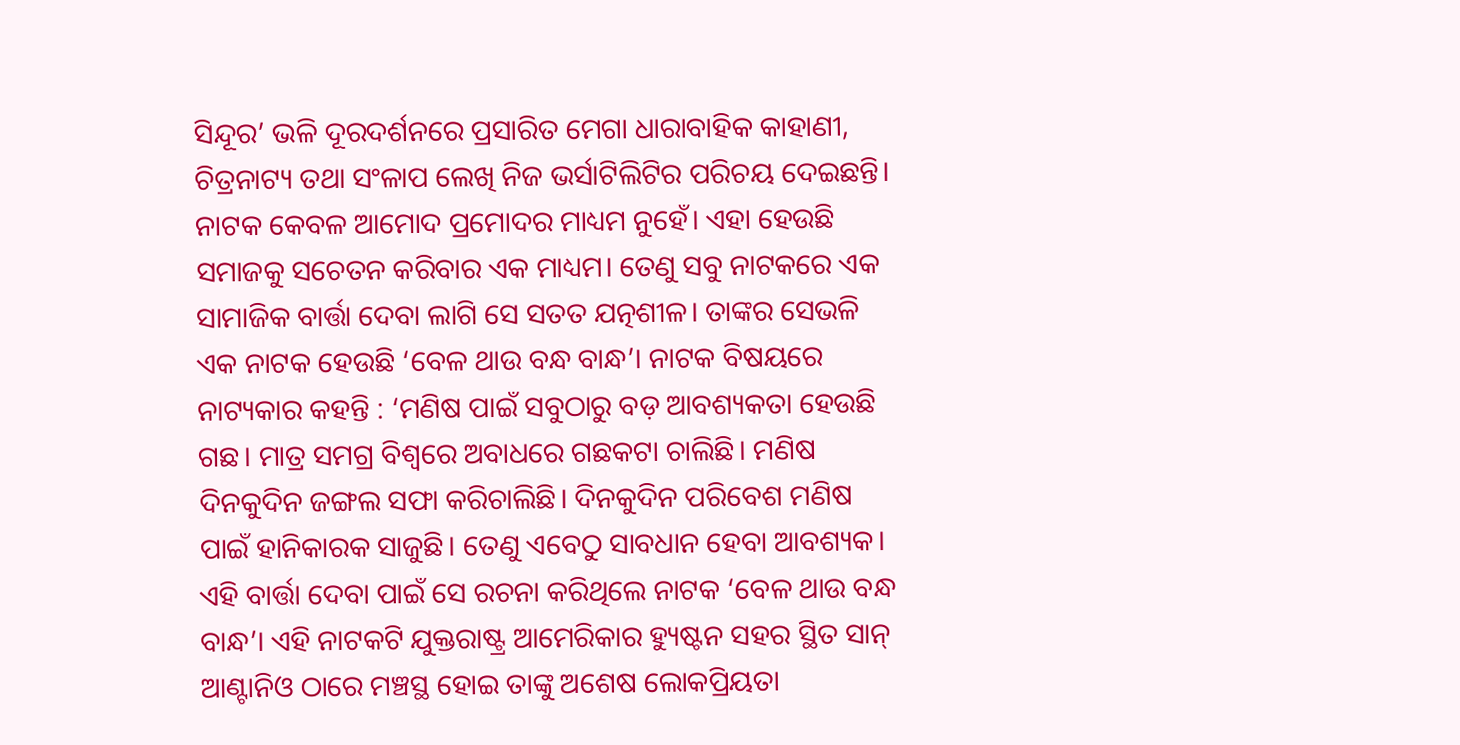ସିନ୍ଦୂର’ ଭଳି ଦୂରଦର୍ଶନରେ ପ୍ରସାରିତ ମେଗା ଧାରାବାହିକ କାହାଣୀ, ଚିତ୍ରନାଟ୍ୟ ତଥା ସଂଳାପ ଲେଖି ନିଜ ଭର୍ସାଟିଲିଟିର ପରିଚୟ ଦେଇଛନ୍ତି। ନାଟକ କେବଳ ଆମୋଦ ପ୍ରମୋଦର ମାଧ୍ୟମ ନୁହେଁ। ଏହା ହେଉଛି ସମାଜକୁ ସଚେତନ କରିବାର ଏକ ମାଧ୍ୟମ। ତେଣୁ ସବୁ ନାଟକରେ ଏକ ସାମାଜିକ ବାର୍ତ୍ତା ଦେବା ଲାଗି ସେ ସତତ ଯତ୍ନଶୀଳ। ତାଙ୍କର ସେଭଳି ଏକ ନାଟକ ହେଉଛି ‘ବେଳ ଥାଉ ବନ୍ଧ ବାନ୍ଧ’। ନାଟକ ବିଷୟରେ ନାଟ୍ୟକାର କହନ୍ତି : ‘ମଣିଷ ପାଇଁ ସବୁଠାରୁ ବଡ଼ ଆବଶ୍ୟକତା ହେଉଛି ଗଛ। ମାତ୍ର ସମଗ୍ର ବିଶ୍ୱରେ ଅବାଧରେ ଗଛକଟା ଚାଲିଛି। ମଣିଷ ଦିନକୁଦିନ ଜଙ୍ଗଲ ସଫା କରିଚାଲିଛି। ଦିନକୁଦିନ ପରିବେଶ ମଣିଷ ପାଇଁ ହାନିକାରକ ସାଜୁଛି। ତେଣୁ ଏବେଠୁ ସାବଧାନ ହେବା ଆବଶ୍ୟକ। ଏହି ବାର୍ତ୍ତା ଦେବା ପାଇଁ ସେ ରଚନା କରିଥିଲେ ନାଟକ ‘ବେଳ ଥାଉ ବନ୍ଧ ବାନ୍ଧ’। ଏହି ନାଟକଟି ଯୁକ୍ତରାଷ୍ଟ୍ର ଆମେରିକାର ହ୍ୟୁଷ୍ଟନ ସହର ସ୍ଥିତ ସାନ୍‌ ଆଣ୍ଟାନିଓ ଠାରେ ମଞ୍ଚସ୍ଥ ହୋଇ ତାଙ୍କୁ ଅଶେଷ ଲୋକପ୍ରିୟତା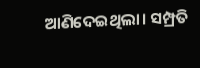ଆଣିଦେଇଥିଲା। ସମ୍ପ୍ରତି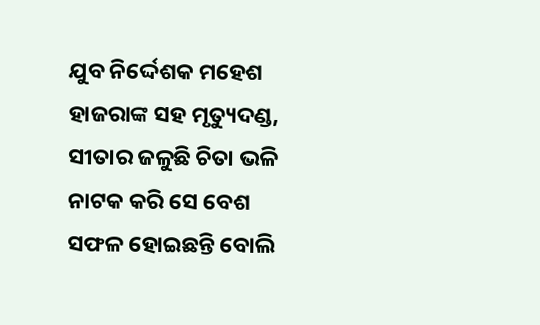ଯୁବ ନିର୍ଦ୍ଦେଶକ ମହେଶ ହାଜରାଙ୍କ ସହ ମୃତ୍ୟୁଦଣ୍ଡ, ସୀତାର ଜଳୁଛି ଚିତା ଭଳି ନାଟକ କରି ସେ ବେଶ ସଫଳ ହୋଇଛନ୍ତି ବୋଲି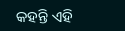କହନ୍ତି ଏହି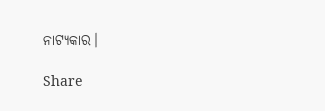ନାଟ୍ୟକାର।

Share